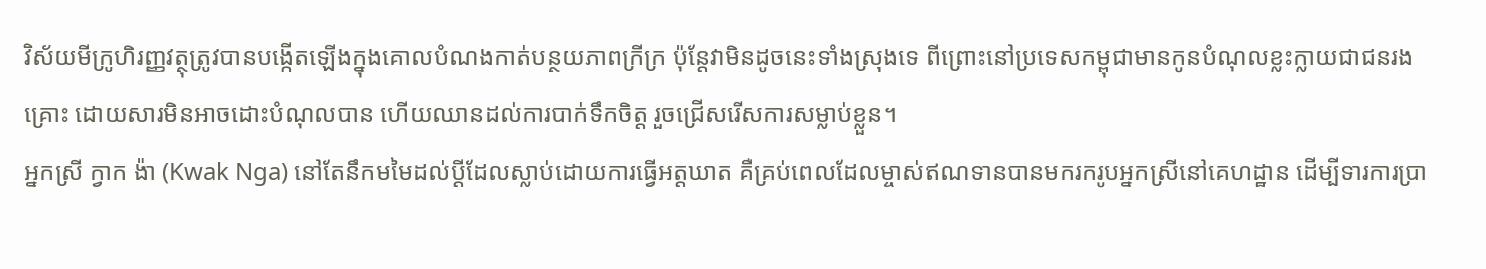វិស័យមីក្រូហិរញ្ញវត្ថុត្រូវបានបង្កើតឡើងក្នុងគោលបំណងកាត់បន្ថយភាពក្រីក្រ ប៉ុន្តែវាមិនដូចនេះទាំងស្រុងទេ ពីព្រោះនៅប្រទេសកម្ពុជាមានកូនបំណុលខ្លះក្លាយជាជនរងគ្រោះ ដោយសារមិនអាចដោះបំណុលបាន ហើយឈានដល់ការបាក់ទឹកចិត្ត រួចជ្រើសរើសការសម្លាប់ខ្លួន។
អ្នកស្រី ក្វាក ង៉ា (Kwak Nga) នៅតែនឹកមមៃដល់ប្ដីដែលស្លាប់ដោយការធ្វើអត្តឃាត គឺគ្រប់ពេលដែលម្ចាស់ឥណទានបានមករករូបអ្នកស្រីនៅគេហដ្ឋាន ដើម្បីទារការប្រា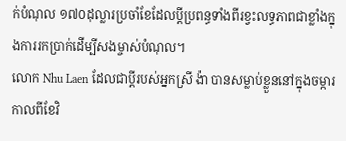ក់បំណុល ១៧០ដុល្លារប្រចាំខែដែលប្ដីប្រពន្ធទាំងពីរខ្វះលទ្ធភាពជាខ្លាំងក្នុងការរកប្រាក់ដើម្បីសងម្ចាស់បំណុល។
លោក Nhu Laen ដែលជាប្ដីរបស់អ្នកស្រី ង៉ា បានសម្លាប់ខ្លួននៅក្នុងចម្ការកាលពីខែវិ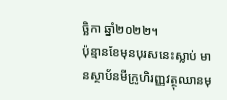ច្ឆិកា ឆ្នាំ២០២២។
ប៉ុន្មានខែមុនបុរសនេះស្លាប់ មានស្ថាប័នមីក្រូហិរញ្ញវត្ថុឈានមុ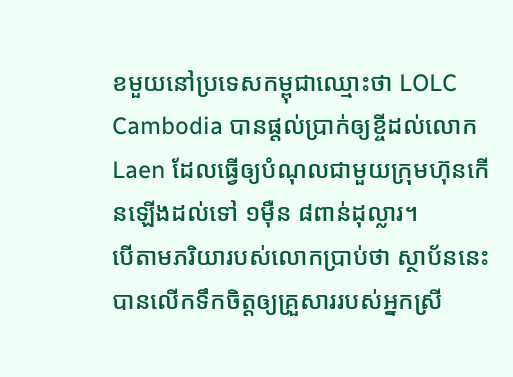ខមួយនៅប្រទេសកម្ពុជាឈ្មោះថា LOLC Cambodia បានផ្ដល់ប្រាក់ឲ្យខ្ចីដល់លោក Laen ដែលធ្វើឲ្យបំណុលជាមួយក្រុមហ៊ុនកើនឡើងដល់ទៅ ១ម៉ឺន ៨ពាន់ដុល្លារ។
បើតាមភរិយារបស់លោកប្រាប់ថា ស្ថាប័ននេះបានលើកទឹកចិត្តឲ្យគ្រួសាររបស់អ្នកស្រី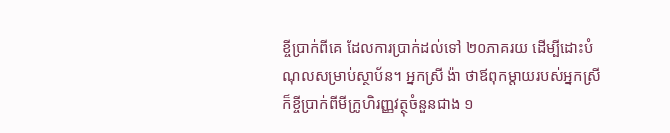ខ្ចីប្រាក់ពីគេ ដែលការប្រាក់ដល់ទៅ ២០ភាគរយ ដើម្បីដោះបំណុលសម្រាប់ស្ថាប័ន។ អ្នកស្រី ង៉ា ថាឪពុកម្ដាយរបស់អ្នកស្រីក៏ខ្ចីប្រាក់ពីមីក្រូហិរញ្ញវត្ថុចំនួនជាង ១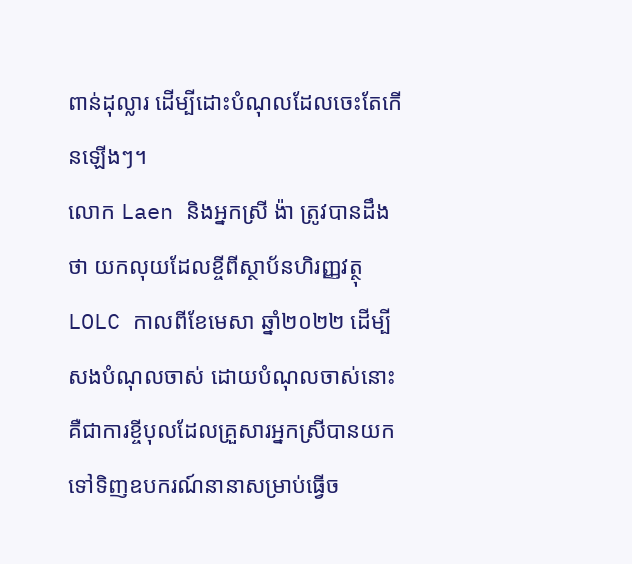ពាន់ដុល្លារ ដើម្បីដោះបំណុលដែលចេះតែកើនឡើងៗ។
លោក Laen និងអ្នកស្រី ង៉ា ត្រូវបានដឹងថា យកលុយដែលខ្ចីពីស្ថាប័នហិរញ្ញវត្ថុ LOLC កាលពីខែមេសា ឆ្នាំ២០២២ ដើម្បីសងបំណុលចាស់ ដោយបំណុលចាស់នោះគឺជាការខ្ចីបុលដែលគ្រួសារអ្នកស្រីបានយកទៅទិញឧបករណ៍នានាសម្រាប់ធ្វើច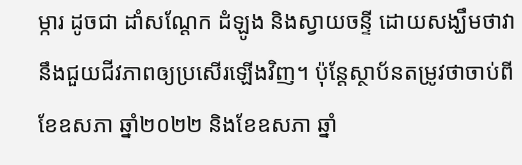ម្ការ ដូចជា ដាំសណ្ដែក ដំឡូង និងស្វាយចន្ទី ដោយសង្ឃឹមថាវានឹងជួយជីវភាពឲ្យប្រសើរឡើងវិញ។ ប៉ុន្តែស្ថាប័នតម្រូវថាចាប់ពីខែឧសភា ឆ្នាំ២០២២ និងខែឧសភា ឆ្នាំ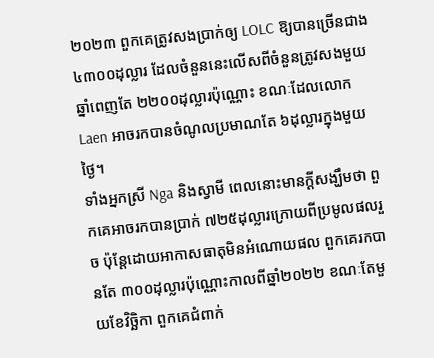២០២៣ ពួកគេត្រូវសងប្រាក់ឲ្យ LOLC ឱ្យបានច្រើនជាង ៤៣០០ដុល្លារ ដែលចំនួននេះលើសពីចំនួនត្រូវសងមួយឆ្នាំពេញតែ ២២០០ដុល្លារប៉ុណ្ណោះ ខណៈដែលលោក Laen អាចរកបានចំណូលប្រមាណតែ ៦ដុល្លារក្នុងមួយថ្ងៃ។
ទាំងអ្នកស្រី Nga និងស្វាមី ពេលនោះមានក្ដីសង្ឃឹមថា ពួកគេអាចរកបានប្រាក់ ៧២៥ដុល្លារក្រោយពីប្រមូលផលរួច ប៉ុន្តែដោយអាកាសធាតុមិនអំណោយផល ពួកគេរកបានតែ ៣០០ដុល្លារប៉ុណ្ណោះកាលពីឆ្នាំ២០២២ ខណៈតែមួយខែវិច្ឆិកា ពួកគេជំពាក់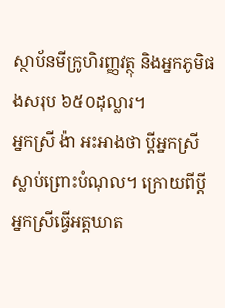ស្ថាប័នមីក្រូហិរញ្ញវត្ថុ និងអ្នកភូមិផងសរុប ៦៥០ដុល្លារ។
អ្នកស្រី ង៉ា អះអាងថា ប្ដីអ្នកស្រីស្លាប់ព្រោះបំណុល។ ក្រោយពីប្ដីអ្នកស្រីធ្វើអត្តឃាត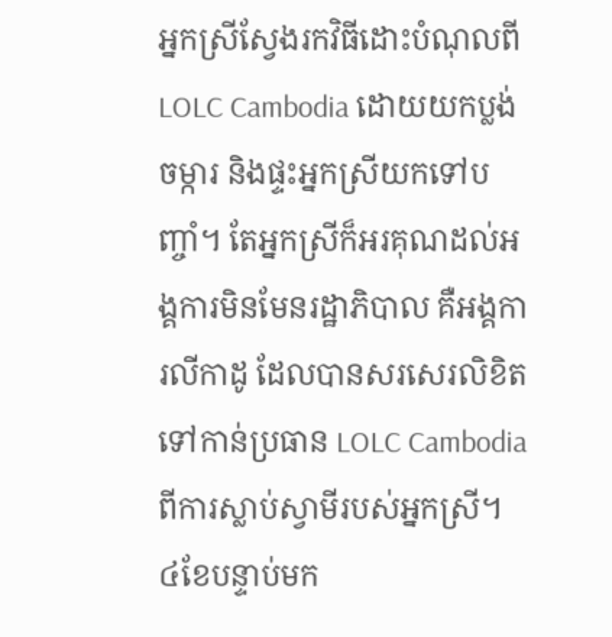អ្នកស្រីស្វែងរកវិធីដោះបំណុលពី LOLC Cambodia ដោយយកប្លង់ចម្ការ និងផ្ទះអ្នកស្រីយកទៅបញ្ចាំ។ តែអ្នកស្រីក៏អរគុណដល់អង្គការមិនមែនរដ្ឋាភិបាល គឺអង្គការលីកាដូ ដែលបានសរសេរលិខិតទៅកាន់ប្រធាន LOLC Cambodia ពីការស្លាប់ស្វាមីរបស់អ្នកស្រី។ ៤ខែបន្ទាប់មក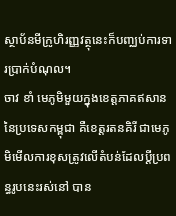ស្ថាប័នមីក្រូហិរញ្ញវត្ថុនេះក៏បញ្ឈប់ការទារប្រាក់បំណុល។
ចាវ ខាំ មេភូមិមួយក្នុងខេត្តភាគឥសាននៃប្រទេសកម្ពុជា គឺខេត្តរតនគិរី ជាមេភូមិមើលការខុសត្រូវលើតំបន់ដែលប្ដីប្រពន្ធរូបនេះរស់នៅ បាន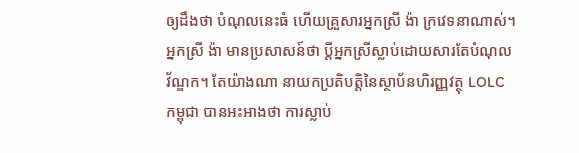ឲ្យដឹងថា បំណុលនេះធំ ហើយគ្រួសារអ្នកស្រី ង៉ា ក្រវេទនាណាស់។
អ្នកស្រី ង៉ា មានប្រសាសន៍ថា ប្ដីអ្នកស្រីស្លាប់ដោយសារតែបំណុលវ័ណ្ឌក។ តែយ៉ាងណា នាយកប្រតិបត្តិនៃស្ថាប័នហិរញ្ញវត្ថុ LOLC កម្ពុជា បានអះអាងថា ការស្លាប់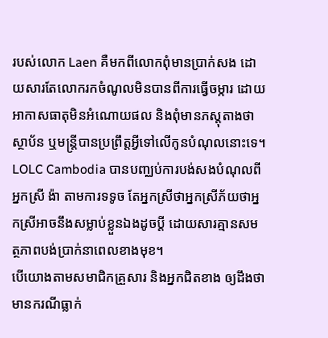របស់លោក Laen គឺមកពីលោកពុំមានប្រាក់សង ដោយសារតែលោករកចំណូលមិនបានពីការធ្វើចម្ការ ដោយអាកាសធាតុមិនអំណោយផល និងពុំមានភស្តុតាងថាស្ថាប័ន ឬមន្ត្រីបានប្រព្រឹត្តអ្វីទៅលើកូនបំណុលនោះទេ។
LOLC Cambodia បានបញ្ឈប់ការបង់សងបំណុលពីអ្នកស្រី ង៉ា តាមការទទូច តែអ្នកស្រីថាអ្នកស្រីភ័យថាអ្នកស្រីអាចនឹងសម្លាប់ខ្លួនឯងដូចប្ដី ដោយសារគ្មានសមត្ថភាពបង់ប្រាក់នាពេលខាងមុខ។
បើយោងតាមសមាជិកគ្រួសារ និងអ្នកជិតខាង ឲ្យដឹងថា មានករណីធ្លាក់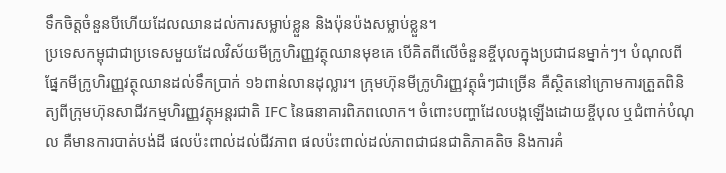ទឹកចិត្តចំនួនបីហើយដែលឈានដល់ការសម្លាប់ខ្លួន និងប៉ុនប៉ងសម្លាប់ខ្លួន។
ប្រទេសកម្ពុជាជាប្រទេសមួយដែលវិស័យមីក្រូហិរញ្ញវត្ថុឈានមុខគេ បើគិតពីលើចំនួនខ្ចីបុលក្នុងប្រជាជនម្នាក់ៗ។ បំណុលពីផ្នែកមីក្រូហិរញ្ញវត្ថុឈានដល់ទឹកប្រាក់ ១៦ពាន់លានដុល្លារ។ ក្រុមហ៊ុនមីក្រូហិរញ្ញវត្ថុធំៗជាច្រើន គឺស្ថិតនៅក្រោមការត្រួតពិនិត្យពីក្រុមហ៊ុនសាជីវកម្មហិរញ្ញវត្ថុអន្តរជាតិ IFC នៃធនាគារពិភពលោក។ ចំពោះបញ្ហាដែលបង្កឡើងដោយខ្ចីបុល ឬជំពាក់បំណុល គឺមានការបាត់បង់ដី ផលប៉ះពាល់ដល់ជីវភាព ផលប៉ះពាល់ដល់ភាពជាជនជាតិភាគតិច និងការគំ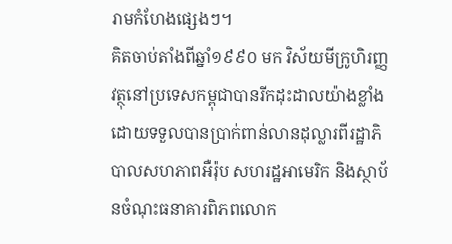រាមកំហែងផ្សេងៗ។
គិតចាប់តាំងពីឆ្នាំ១៩៩០ មក វិស័យមីក្រូហិរញ្ញវត្ថុនៅប្រទេសកម្ពុជាបានរីកដុះដាលយ៉ាងខ្លាំង ដោយទទួលបានប្រាក់ពាន់លានដុល្លារពីរដ្ឋាភិបាលសហភាពអឺរ៉ុប សហរដ្ឋអាមេរិក និងស្ថាប័នចំណុះធនាគារពិភពលោក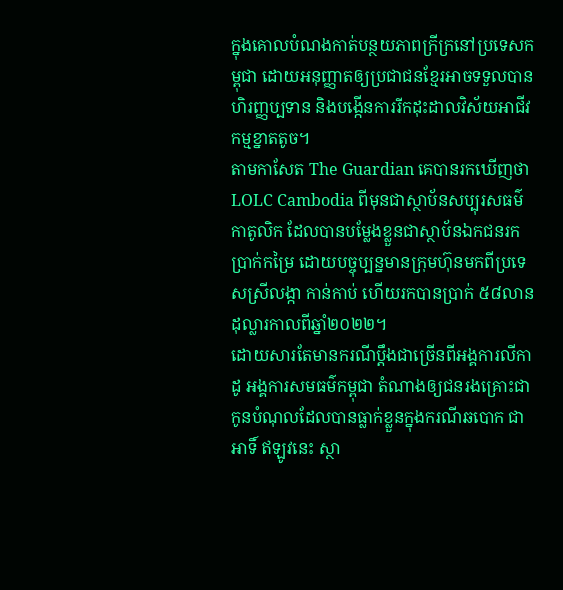ក្នុងគោលបំណងកាត់បន្ថយភាពក្រីក្រនៅប្រទេសកម្ពុជា ដោយអនុញ្ញាតឲ្យប្រជាជនខ្មែរអាចទទួលបានហិរញ្ញប្បទាន និងបង្កើនការរីកដុះដាលវិស័យអាជីវកម្មខ្នាតតូច។
តាមកាសែត The Guardian គេបានរកឃើញថា LOLC Cambodia ពីមុនជាស្ថាប័នសប្បុរសធម៌កាតូលិក ដែលបានបម្លែងខ្លួនជាស្ថាប័នឯកជនរកប្រាក់កម្រៃ ដោយបច្ចុប្បន្នមានក្រុមហ៊ុនមកពីប្រទេសស្រីលង្កា កាន់កាប់ ហើយរកបានប្រាក់ ៥៨លានដុល្លារកាលពីឆ្នាំ២០២២។
ដោយសារតែមានករណីប្ដឹងជាច្រើនពីអង្គការលីកាដូ អង្គការសមធម៌កម្ពុជា តំណាងឲ្យជនរងគ្រោះជាកូនបំណុលដែលបានធ្លាក់ខ្លួនក្នុងករណីឆបោក ជាអាទិ៍ ឥឡូវនេះ ស្ថា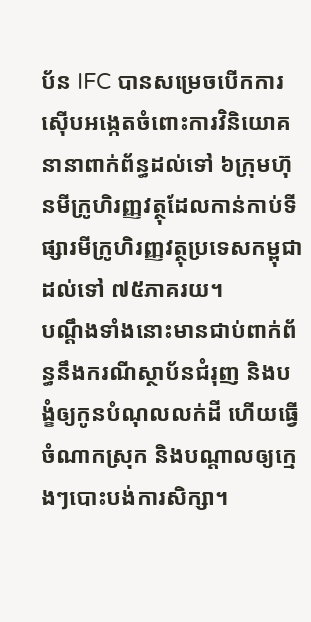ប័ន IFC បានសម្រេចបើកការស៊ើបអង្កេតចំពោះការវិនិយោគនានាពាក់ព័ន្ធដល់ទៅ ៦ក្រុមហ៊ុនមីក្រូហិរញ្ញវត្ថុដែលកាន់កាប់ទីផ្សារមីក្រូហិរញ្ញវត្ថុប្រទេសកម្ពុជា ដល់ទៅ ៧៥ភាគរយ។
បណ្ដឹងទាំងនោះមានជាប់ពាក់ព័ន្ធនឹងករណីស្ថាប័នជំរុញ និងបង្ខំឲ្យកូនបំណុលលក់ដី ហើយធ្វើចំណាកស្រុក និងបណ្ដាលឲ្យក្មេងៗបោះបង់ការសិក្សា។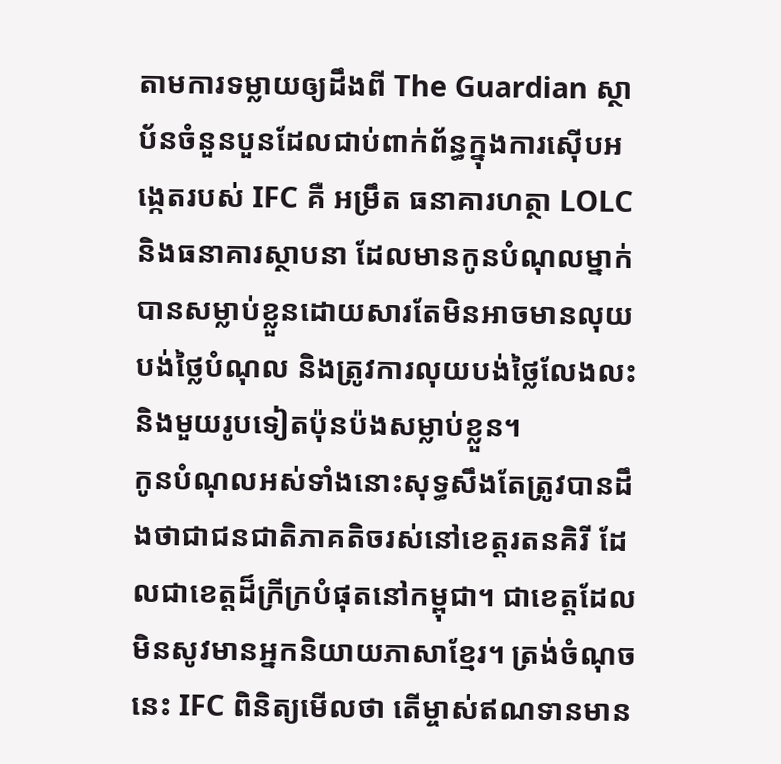តាមការទម្លាយឲ្យដឹងពី The Guardian ស្ថាប័នចំនួនបួនដែលជាប់ពាក់ព័ន្ធក្នុងការស៊ើបអង្កេតរបស់ IFC គឺ អម្រឹត ធនាគារហត្ថា LOLC និងធនាគារស្ថាបនា ដែលមានកូនបំណុលម្នាក់បានសម្លាប់ខ្លួនដោយសារតែមិនអាចមានលុយបង់ថ្លៃបំណុល និងត្រូវការលុយបង់ថ្លៃលែងលះ និងមួយរូបទៀតប៉ុនប៉ងសម្លាប់ខ្លួន។
កូនបំណុលអស់ទាំងនោះសុទ្ធសឹងតែត្រូវបានដឹងថាជាជនជាតិភាគតិចរស់នៅខេត្តរតនគិរី ដែលជាខេត្តដ៏ក្រីក្របំផុតនៅកម្ពុជា។ ជាខេត្តដែលមិនសូវមានអ្នកនិយាយភាសាខ្មែរ។ ត្រង់ចំណុចនេះ IFC ពិនិត្យមើលថា តើម្ចាស់ឥណទានមាន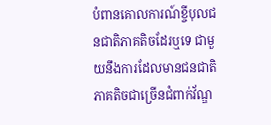បំពានគោលការណ៍ខ្ចីបុលជនជាតិភាគតិចដែរឬទេ ជាមួយនឹងការដែលមានជនជាតិភាគតិចជាច្រើនជំពាក់វ័ណ្ឌ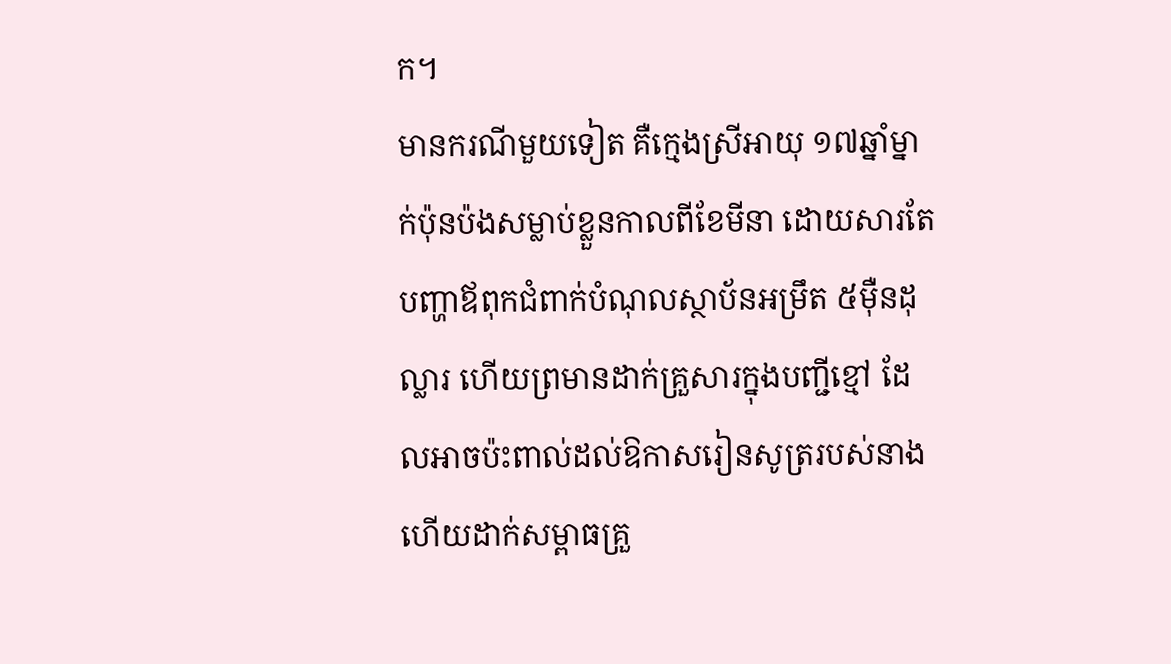ក។
មានករណីមួយទៀត គឺក្មេងស្រីអាយុ ១៧ឆ្នាំម្នាក់ប៉ុនប៉ងសម្លាប់ខ្លួនកាលពីខែមីនា ដោយសារតែបញ្ហាឪពុកជំពាក់បំណុលស្ថាប័នអម្រឹត ៥ម៉ឺនដុល្លារ ហើយព្រមានដាក់គ្រួសារក្នុងបញ្ជីខ្មៅ ដែលអាចប៉ះពាល់ដល់ឱកាសរៀនសូត្ររបស់នាង ហើយដាក់សម្ពាធគ្រួ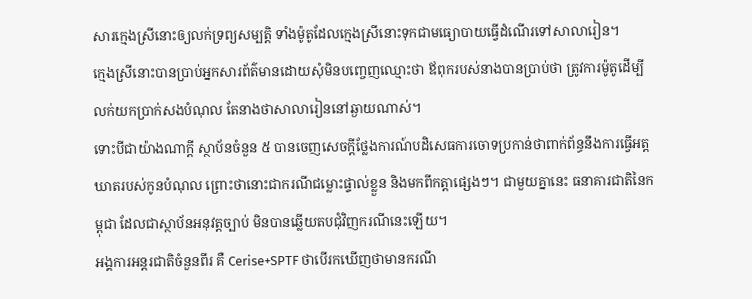សារក្មេងស្រីនោះឲ្យលក់ទ្រព្យសម្បត្តិ ទាំងម៉ូតូដែលក្មេងស្រីនោះទុកជាមធ្យោបាយធ្វើដំណើរទៅសាលារៀន។
ក្មេងស្រីនោះបានប្រាប់អ្នកសារព័ត៌មានដោយសុំមិនបញ្ចេញឈ្មោះថា ឪពុករបស់នាងបានប្រាប់ថា ត្រូវការម៉ូតូដើម្បីលក់យកប្រាក់សងបំណុល តែនាងថាសាលារៀននៅឆ្ងាយណាស់។
ទោះបីជាយ៉ាងណាក្តី ស្ថាប័នចំនួន ៥ បានចេញសេចក្ដីថ្លែងការណ៍បដិសេធការចោទប្រកាន់ថាពាក់ព័ន្ធនឹងការធ្វើអត្តឃាតរបស់កូនបំណុល ព្រោះថានោះជាករណីជម្លោះផ្ទាល់ខ្លួន និងមកពីកត្តាផ្សេងៗ។ ជាមួយគ្នានេះ ធនាគារជាតិនៃកម្ពុជា ដែលជាស្ថាប័នអនុវត្តច្បាប់ មិនបានឆ្លើយតបជុំវិញករណីនេះឡើយ។
អង្គការអន្តរជាតិចំនួនពីរ គឺ Cerise+SPTF ថាបើរកឃើញថាមានករណី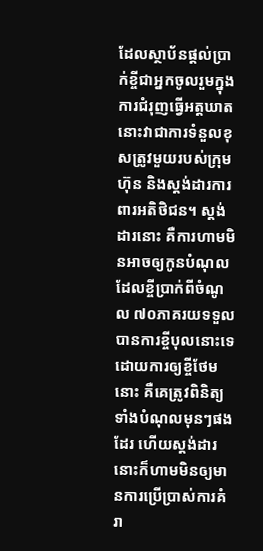ដែលស្ថាប័នផ្ដល់ប្រាក់ខ្ចីជាអ្នកចូលរួមក្នុងការជំរុញធ្វើអត្តឃាត នោះវាជាការទំនួលខុសត្រូវមួយរបស់ក្រុមហ៊ុន និងស្តង់ដារការពារអតិថិជន។ ស្តង់ដារនោះ គឺការហាមមិនអាចឲ្យកូនបំណុលដែលខ្ចីប្រាក់ពីចំណូល ៧០ភាគរយទទួលបានការខ្ចីបុលនោះទេ ដោយការឲ្យខ្ចីថែមនោះ គឺគេត្រូវពិនិត្យទាំងបំណុលមុនៗផងដែរ ហើយស្តង់ដារនោះក៏ហាមមិនឲ្យមានការប្រើប្រាស់ការគំរា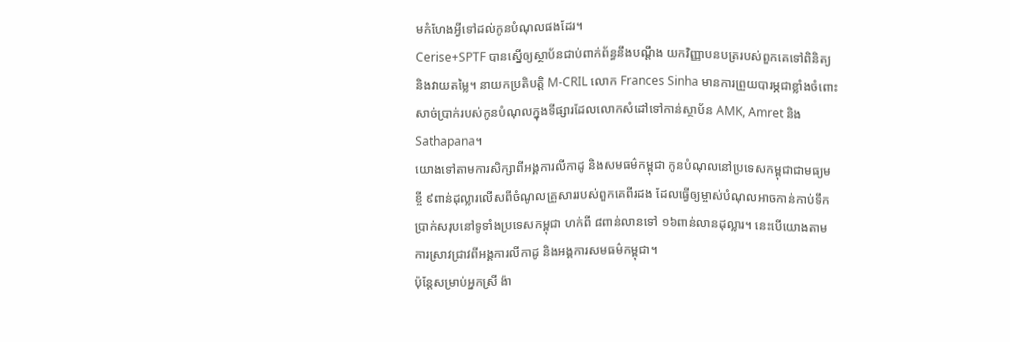មកំហែងអ្វីទៅដល់កូនបំណុលផងដែរ។
Cerise+SPTF បានស្នើឲ្យស្ថាប័នជាប់ពាក់ព័ន្ធនឹងបណ្ដឹង យកវិញ្ញាបនបត្ររបស់ពួកគេទៅពិនិត្យ និងវាយតម្លៃ។ នាយកប្រតិបត្តិ M-CRIL លោក Frances Sinha មានការព្រួយបារម្ភជាខ្លាំងចំពោះសាច់ប្រាក់របស់កូនបំណុលក្នុងទីផ្សារដែលលោកសំដៅទៅកាន់ស្ថាប័ន AMK, Amret និង Sathapana។
យោងទៅតាមការសិក្សាពីអង្គការលីកាដូ និងសមធម៌កម្ពុជា កូនបំណុលនៅប្រទេសកម្ពុជាជាមធ្យមខ្ចី ៩ពាន់ដុល្លារលើសពីចំណូលគ្រួសាររបស់ពួកគេពីរដង ដែលធ្វើឲ្យម្ចាស់បំណុលអាចកាន់កាប់ទឹកប្រាក់សរុបនៅទូទាំងប្រទេសកម្ពុជា ហក់ពី ៨ពាន់លានទៅ ១៦ពាន់លានដុល្លារ។ នេះបើយោងតាមការស្រាវជ្រាវពីអង្គការលីកាដូ និងអង្គការសមធម៌កម្ពុជា។
ប៉ុន្តែសម្រាប់អ្នកស្រី ង៉ា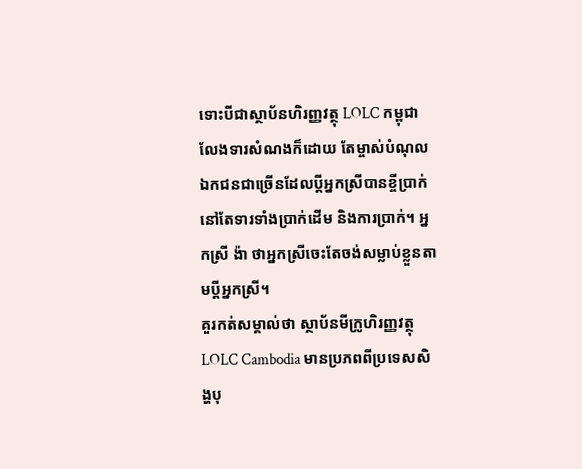ទោះបីជាស្ថាប័នហិរញ្ញវត្ថុ LOLC កម្ពុជាលែងទារសំណងក៏ដោយ តែម្ចាស់បំណុលឯកជនជាច្រើនដែលប្ដីអ្នកស្រីបានខ្ចីប្រាក់ នៅតែទារទាំងប្រាក់ដើម និងការប្រាក់។ អ្នកស្រី ង៉ា ថាអ្នកស្រីចេះតែចង់សម្លាប់ខ្លួនតាមប្ដីអ្នកស្រី។
គួរកត់សម្គាល់ថា ស្ថាប័នមីក្រូហិរញ្ញវត្ថុ LOLC Cambodia មានប្រភពពីប្រទេសសិង្ហបុ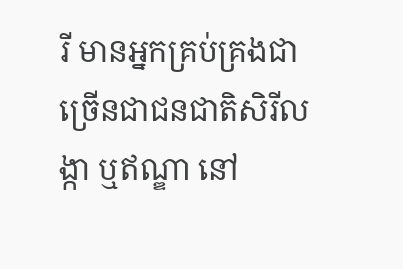រី មានអ្នកគ្រប់គ្រងជាច្រើនជាជនជាតិសិរីលង្កា ឬឥណ្ឌា នៅ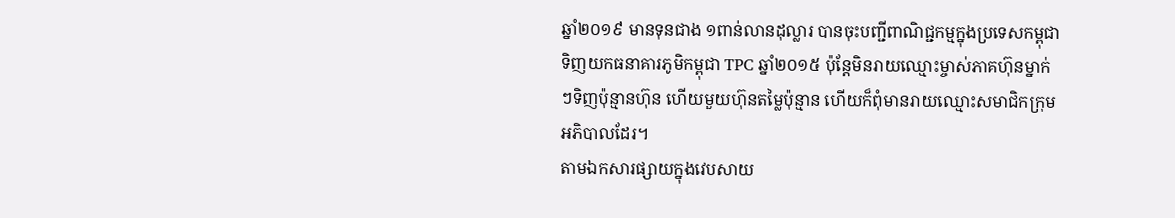ឆ្នាំ២០១៩ មានទុនជាង ១ពាន់លានដុល្លារ បានចុះបញ្ជីពាណិជ្ជកម្មក្នុងប្រទេសកម្ពុជា ទិញយកធនាគារភូមិកម្ពុជា TPC ឆ្នាំ២០១៥ ប៉ុន្តែមិនរាយឈ្មោះម្ចាស់ភាគហ៊ុនម្នាក់ៗទិញប៉ុន្មានហ៊ុន ហើយមួយហ៊ុនតម្លៃប៉ុន្មាន ហើយក៏ពុំមានរាយឈ្មោះសមាជិកក្រុមអភិបាលដែរ។
តាមឯកសារផ្សាយក្នុងវេបសាយ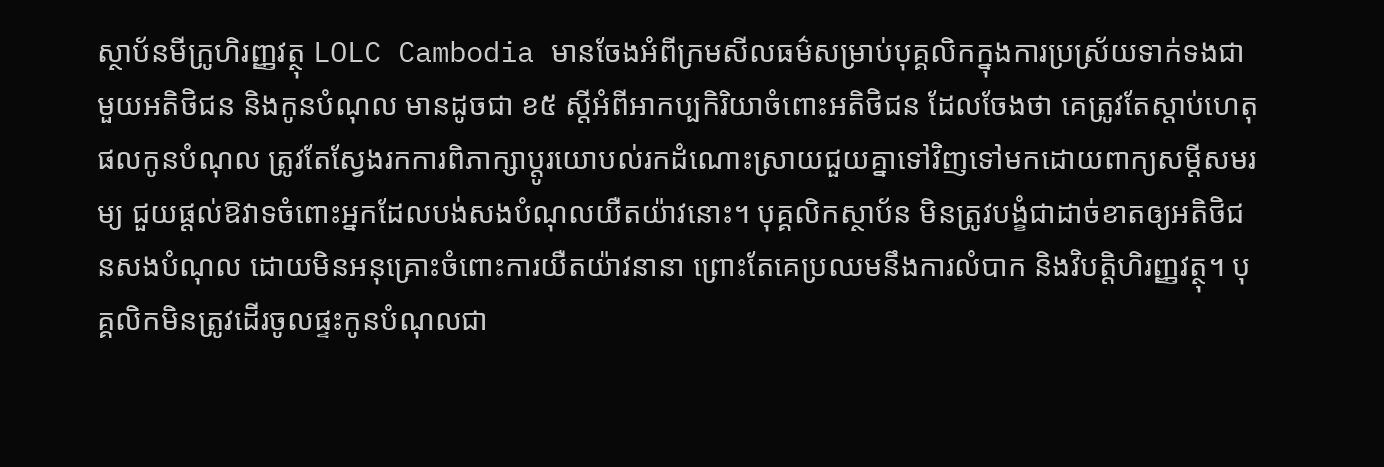ស្ថាប័នមីក្រូហិរញ្ញវត្ថុ LOLC Cambodia មានចែងអំពីក្រមសីលធម៌សម្រាប់បុគ្គលិកក្នុងការប្រស្រ័យទាក់ទងជាមួយអតិថិជន និងកូនបំណុល មានដូចជា ខ៥ ស្តីអំពីអាកប្បកិរិយាចំពោះអតិថិជន ដែលចែងថា គេត្រូវតែស្តាប់ហេតុផលកូនបំណុល ត្រូវតែស្វែងរកការពិភាក្សាប្តូរយោបល់រកដំណោះស្រាយជួយគ្នាទៅវិញទៅមកដោយពាក្យសម្ដីសមរម្យ ជួយផ្តល់ឱវាទចំពោះអ្នកដែលបង់សងបំណុលយឺតយ៉ាវនោះ។ បុគ្គលិកស្ថាប័ន មិនត្រូវបង្ខំជាដាច់ខាតឲ្យអតិថិជនសងបំណុល ដោយមិនអនុគ្រោះចំពោះការយឺតយ៉ាវនានា ព្រោះតែគេប្រឈមនឹងការលំបាក និងវិបត្តិហិរញ្ញវត្ថុ។ បុគ្គលិកមិនត្រូវដើរចូលផ្ទះកូនបំណុលជា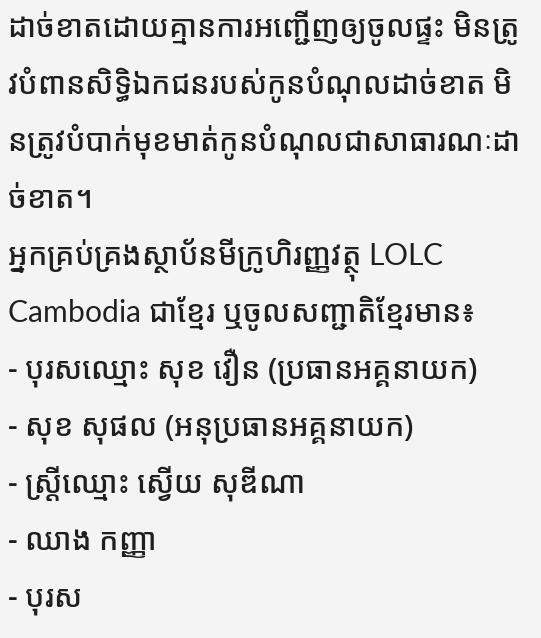ដាច់ខាតដោយគ្មានការអញ្ជើញឲ្យចូលផ្ទះ មិនត្រូវបំពានសិទ្ធិឯកជនរបស់កូនបំណុលដាច់ខាត មិនត្រូវបំបាក់មុខមាត់កូនបំណុលជាសាធារណៈដាច់ខាត។
អ្នកគ្រប់គ្រងស្ថាប័នមីក្រូហិរញ្ញវត្ថុ LOLC Cambodia ជាខ្មែរ ឬចូលសញ្ជាតិខ្មែរមាន៖
- បុរសឈ្មោះ សុខ វឿន (ប្រធានអគ្គនាយក)
- សុខ សុផល (អនុប្រធានអគ្គនាយក)
- ស្ត្រីឈ្មោះ ស្វើយ សុឌីណា
- ឈាង កញ្ញា
- បុរស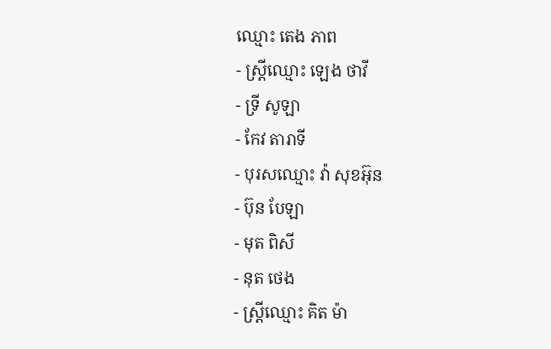ឈ្មោះ តេង ភាព
- ស្ត្រីឈ្មោះ ឡេង ថាវី
- ទ្រី សូឡា
- កែវ តារាទី
- បុរសឈ្មោះ វ៉ា សុខអ៊ុន
- ប៊ុន បែឡា
- មុត ពិសី
- នុត ថេង
- ស្ត្រីឈ្មោះ គិត ម៉ា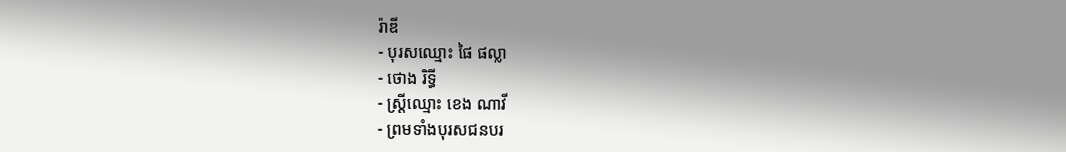រ៉ាឌី
- បុរសឈ្មោះ ផៃ ផល្លា
- ថោង រិទ្ធី
- ស្ត្រីឈ្មោះ ខេង ណាវី
- ព្រមទាំងបុរសជនបរ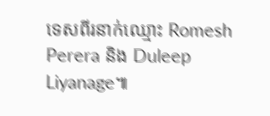ទេសពីរនាក់ឈ្មោះ Romesh Perera និង Duleep Liyanage៕